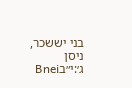בני יששכר, ניסן ג׳:י״בBnei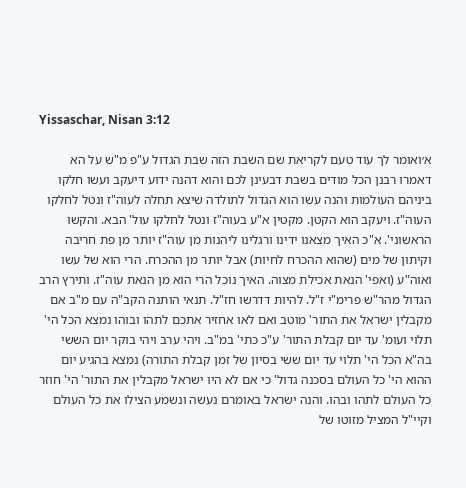Yissaschar, Nisan 3:12

א׳ואומר לך עוד טעם לקריאת שם השבת הזה שבת הגדול ע"פ מ"ש על הא דאמרו רבנן הכל מודים בשבת דבעינן לכם והוא דהנה ידוע דיעקב ועשו חלקו ביניהם העולמות והנה עשו הוא הגדול לתולדה שיצא תחלה לעוה"ז ונטל לחלקו העוה"ז. ויעקב הוא הקטן. מקטין א"ע בעוה"ז ונטל לחלקו עול' הבא. והקשו הראשוני'. א"כ האיך מצאנו ידינו ורגלינו ליהנות מן עוה"ז יותר מן פת חריבה וקיתון של מים (שהוא ההכרח לחיות) אבל יותר מן ההכרח. הרי הוא של עשו ואוה"ע (ואפי' הנאת אכילת מצוה. האיך נוכל הרי הוא מן הנאת עוה"ז. ותירץ הרב הגדול מהר"ש פרימ"י ז"ל. להיות דדרשו חז"ל. תנאי הותנה הקב"ה עם מ"ב אם מקבלין ישראל את התור' מוטב ואם לאו אחזיר אתכם לתהו ובוהו נמצא הכל הי' תלוי ועומ' עד יום קבלת התור' ע"כ כתי' במ"ב. ויהי ערב ויהי בוקר יום הששי בה"א הכל הי' תלוי עד יום ששי בסיון של זמן קבלת התורה) נמצא בהגיע יום ההוא הי' כל העולם בסכנה גדול' כי אם לא היו ישראל מקבלין את התור' הי' חוזר כל העולם לתהו ובהו. והנה ישראל באומרם נעשה ונשמע הצילו את כל העולם וקיי"ל המציל מזוטו של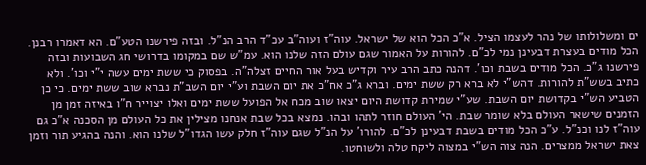ים ומשלולותו של נהר לעצמו הציל. א"כ הכל הוא של ישראל. עוה"ז ועוה"ב עכ"ד הרב הנ"ל. ובזה פירשנו הטע"ם. הא דאמרו רבנן. הכל מודים בעצרת דבעינן נמי לכ"ם. להורות על האמור שגם עולם הזה שלנו הוא. עמ"ש שם במקומו בדרושי חג השבועות ובזה פירשנו ג"כ. הכל מודים בשבת וכו'. דהנה כתב הרב עיר וקדיש בעל אור החיים זצלה"ה. בפסוק כי ששת ימים עשה י"י וכו'. ולא כתיב בשש"ת להורות. דהש"י לא ברא רק ששת ימים. וברא ג"כ אח"כ את יום השבת וע"י יום השב"ת נברא שוב ששת ימים. כי כן הטביע הש"י בקדושת יום השבת. שע"י שמירת קדושת היום יצאו שוב מכח אל הפועל ששת ימים ואלו יצוייר ח"ו באיזה זמן מן הזמנים שישאר העולם בלא שומר שבת. הי' העולם חוזר לתהו ובהו. נמצא בכל שבת אנחנו מצילין את כל העולם מן הסכנה א"כ גם עוה"ז לנו וכנ"ל. ע"כ הכל מודים בשבת דבעינן לכ"ם. להורו' על הנ"ל שגם עוה"ז חלק עשו הגדו"ל שלנו הוא. והנה בהגיע תור וזמן צאת ישראל ממצרים. הנה צוה הש"י במצוה ליקח טלה ולשוחטו.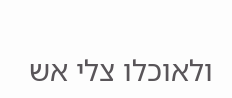ולאוכלו צלי אש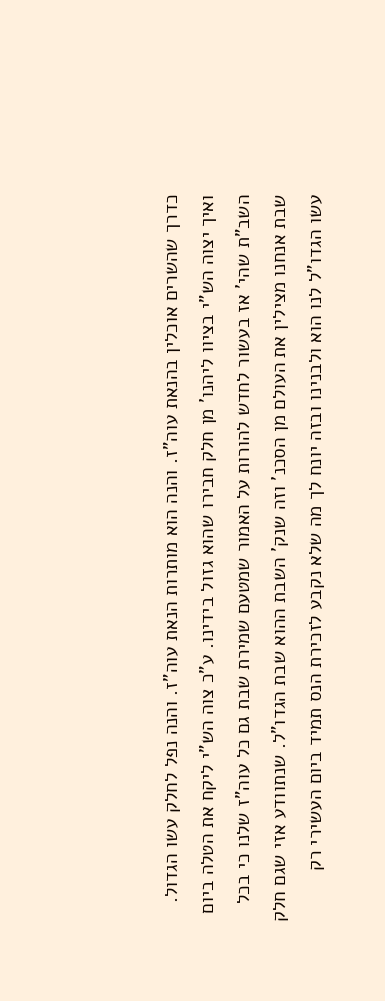כדרך שהשרים אוכלין בהנאת עוה"ז. והנה הוא מותרות הנאת עוה"ז. והנה נפל לחלק עשו הגדול. ואיך יצוה הש"י בציוו ליהנו' מן חלק חבירו שהוא גזול בידינו. ע"כ צוה הש"י ליקח את הטלה ביום השב"ת שהי' אז בעשור לחדש להורות על האמור שמטעם שמירת שבת גם כל עוה"ז שלנו כי בכל שבת אנחנו מצילין את העולם מן הסכנ' וזה שנק' השבת ההוא שבת הגדו"ל. שנתוודע אזי שגם חלק עשו הגדו"ל לנו הוא ולבנינו ובזה יונח לך מה שלא נקבע לזכירת הנס תמיד ביום העשירי רק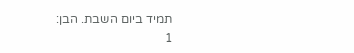תמיד ביום השבת. הבן:
1